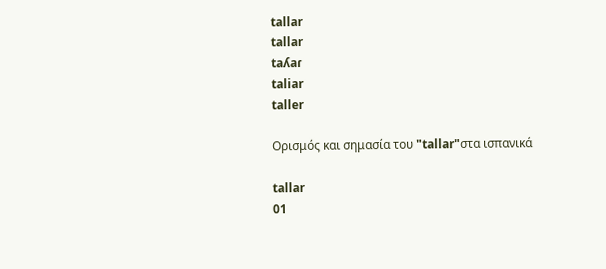tallar
tallar
taʎaɾ
taliar
taller

Ορισμός και σημασία του "tallar"στα ισπανικά

tallar
01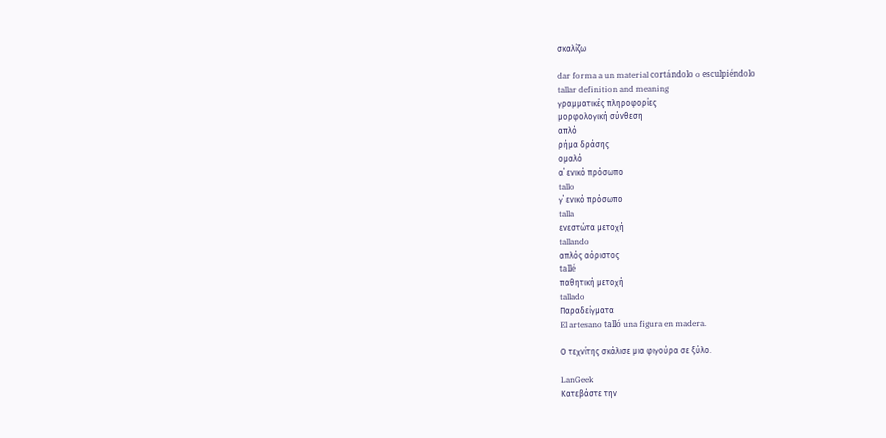σκαλίζω

dar forma a un material cortándolo o esculpiéndolo
tallar definition and meaning
γραμματικές πληροφορίες
μορφολογική σύνθεση
απλό
ρήμα δράσης
ομαλό
α΄ ενικό πρόσωπο
tallo
γ΄ ενικό πρόσωπο
talla
ενεστώτα μετοχή
tallando
απλός αόριστος
tallé
παθητική μετοχή
tallado
Παραδείγματα
El artesano talló una figura en madera.

Ο τεχνίτης σκάλισε μια φιγούρα σε ξύλο.

LanGeek
Κατεβάστε την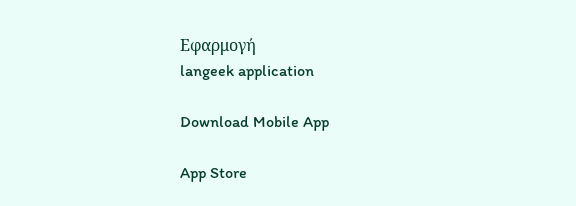Εφαρμογή
langeek application

Download Mobile App

App Store